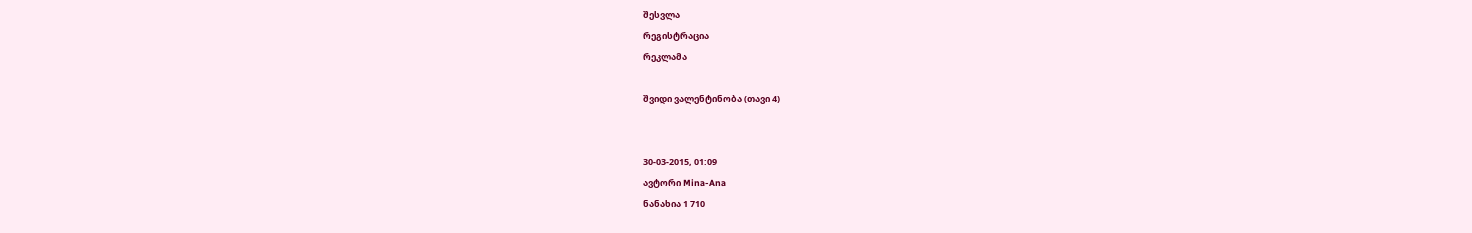შესვლა
რეგისტრაცია
რეკლამა

შვიდი ვალენტინობა (თავი 4)


30-03-2015, 01:09
ავტორი Mina-Ana
ნანახია 1 710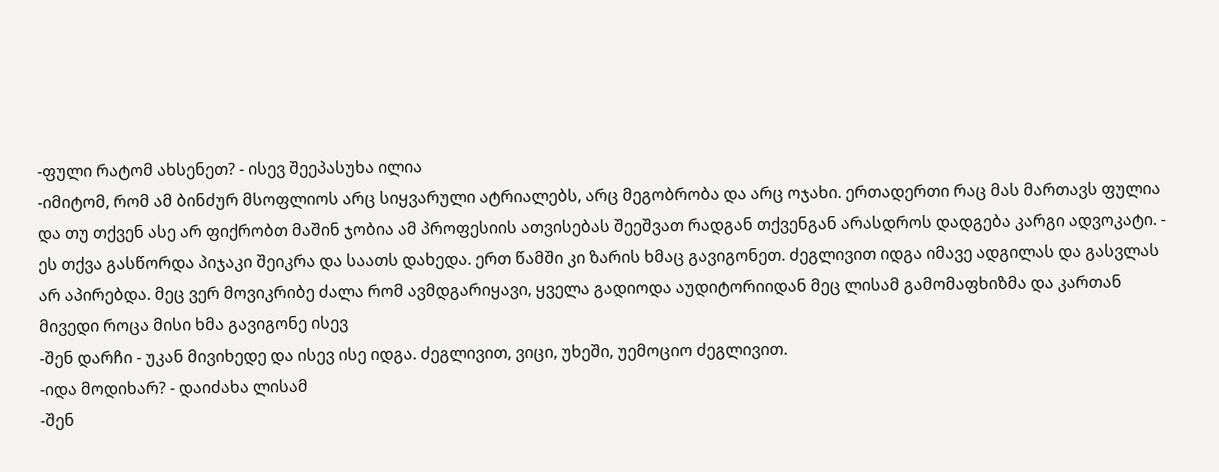-ფული რატომ ახსენეთ? - ისევ შეეპასუხა ილია
-იმიტომ, რომ ამ ბინძურ მსოფლიოს არც სიყვარული ატრიალებს, არც მეგობრობა და არც ოჯახი. ერთადერთი რაც მას მართავს ფულია და თუ თქვენ ასე არ ფიქრობთ მაშინ ჯობია ამ პროფესიის ათვისებას შეეშვათ რადგან თქვენგან არასდროს დადგება კარგი ადვოკატი. - ეს თქვა გასწორდა პიჯაკი შეიკრა და საათს დახედა. ერთ წამში კი ზარის ხმაც გავიგონეთ. ძეგლივით იდგა იმავე ადგილას და გასვლას არ აპირებდა. მეც ვერ მოვიკრიბე ძალა რომ ავმდგარიყავი, ყველა გადიოდა აუდიტორიიდან მეც ლისამ გამომაფხიზმა და კართან მივედი როცა მისი ხმა გავიგონე ისევ
-შენ დარჩი - უკან მივიხედე და ისევ ისე იდგა. ძეგლივით, ვიცი, უხეში, უემოციო ძეგლივით.
-იდა მოდიხარ? - დაიძახა ლისამ
-შენ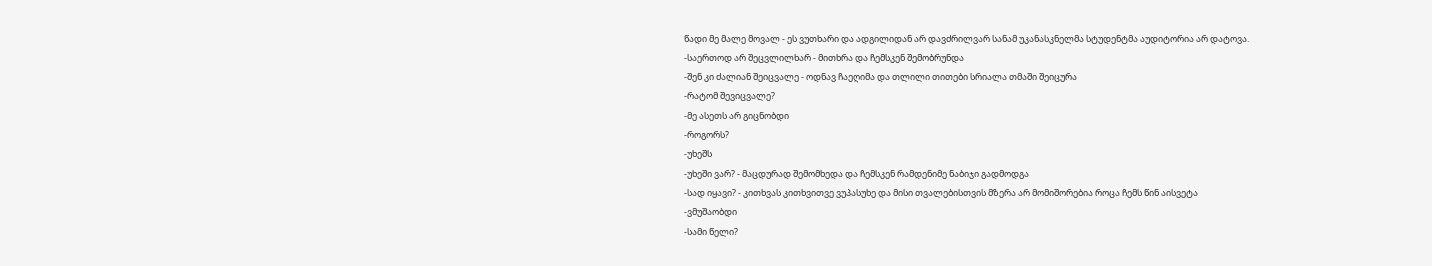წადი მე მალე მოვალ - ეს ვუთხარი და ადგილიდან არ დავძრილვარ სანამ უკანასკნელმა სტუდენტმა აუდიტორია არ დატოვა.
-საერთოდ არ შეცვლილხარ - მითხრა და ჩემსკენ შემობრუნდა
-შენ კი ძალიან შეიცვალე - ოდნავ ჩაეღიმა და თლილი თითები სრიალა თმაში შეიცურა
-რატომ შევიცვალე?
-მე ასეთს არ გიცნობდი
-როგორს?
-უხეშს
-უხეში ვარ? - მაცდურად შემომხედა და ჩემსკენ რამდენიმე ნაბიჯი გადმოდგა
-სად იყავი? - კითხვას კითხვითვე ვუპასუხე და მისი თვალებისთვის მზერა არ მომიშორებია როცა ჩემს წინ აისვეტა
-ვმუშაობდი
-სამი წელი?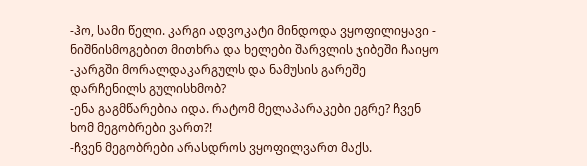-ჰო, სამი წელი. კარგი ადვოკატი მინდოდა ვყოფილიყავი - ნიშნისმოგებით მითხრა და ხელები შარვლის ჯიბეში ჩაიყო
-კარგში მორალდაკარგულს და ნამუსის გარეშე დარჩენილს გულისხმობ?
-ენა გაგმწარებია იდა. რატომ მელაპარაკები ეგრე? ჩვენ ხომ მეგობრები ვართ?!
-ჩვენ მეგობრები არასდროს ვყოფილვართ მაქს.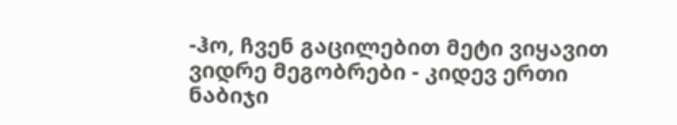-ჰო, ჩვენ გაცილებით მეტი ვიყავით ვიდრე მეგობრები - კიდევ ერთი ნაბიჯი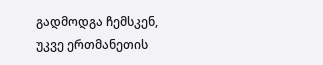გადმოდგა ჩემსკენ, უკვე ერთმანეთის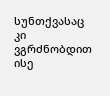სუნთქვასაც კი ვგრძნობდით ისე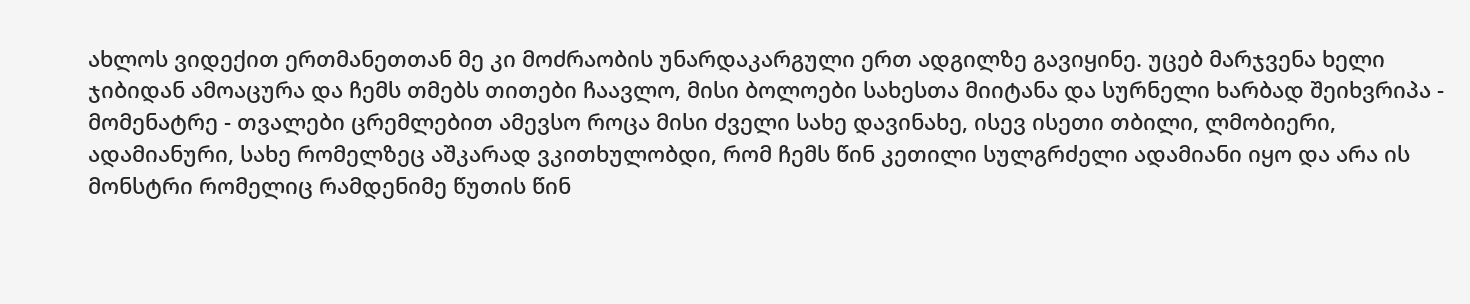ახლოს ვიდექით ერთმანეთთან მე კი მოძრაობის უნარდაკარგული ერთ ადგილზე გავიყინე. უცებ მარჯვენა ხელი ჯიბიდან ამოაცურა და ჩემს თმებს თითები ჩაავლო, მისი ბოლოები სახესთა მიიტანა და სურნელი ხარბად შეიხვრიპა - მომენატრე - თვალები ცრემლებით ამევსო როცა მისი ძველი სახე დავინახე, ისევ ისეთი თბილი, ლმობიერი, ადამიანური, სახე რომელზეც აშკარად ვკითხულობდი, რომ ჩემს წინ კეთილი სულგრძელი ადამიანი იყო და არა ის მონსტრი რომელიც რამდენიმე წუთის წინ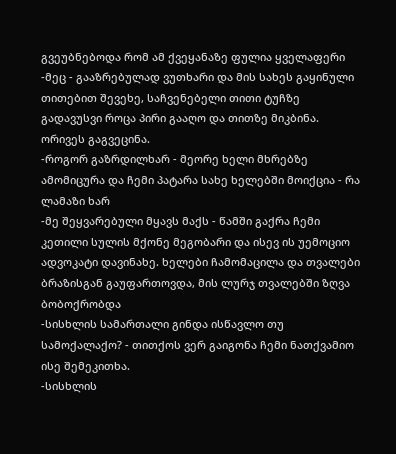გვეუბნებოდა რომ ამ ქვეყანაზე ფულია ყველაფერი
-მეც - გააზრებულად ვუთხარი და მის სახეს გაყინული თითებით შევეხე, საჩვენებელი თითი ტუჩზე გადავუსვი როცა პირი გააღო და თითზე მიკბინა. ორივეს გაგვეცინა.
-როგორ გაზრდილხარ - მეორე ხელი მხრებზე ამომიცურა და ჩემი პატარა სახე ხელებში მოიქცია - რა ლამაზი ხარ
-მე შეყვარებული მყავს მაქს - წამში გაქრა ჩემი კეთილი სულის მქონე მეგობარი და ისევ ის უემოციო ადვოკატი დავინახე. ხელები ჩამომაცილა და თვალები ბრაზისგან გაუფართოვდა, მის ლურჯ თვალებში ზღვა ბობოქრობდა
-სისხლის სამართალი გინდა ისწავლო თუ სამოქალაქო? - თითქოს ვერ გაიგონა ჩემი ნათქვამიო ისე შემეკითხა.
-სისხლის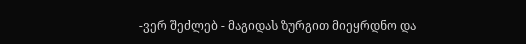-ვერ შეძლებ - მაგიდას ზურგით მიეყრდნო და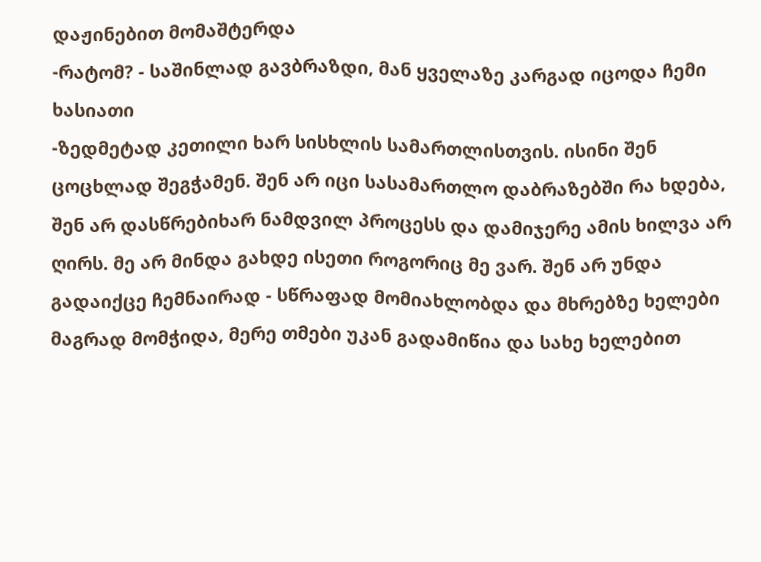დაჟინებით მომაშტერდა
-რატომ? - საშინლად გავბრაზდი, მან ყველაზე კარგად იცოდა ჩემი ხასიათი
-ზედმეტად კეთილი ხარ სისხლის სამართლისთვის. ისინი შენ ცოცხლად შეგჭამენ. შენ არ იცი სასამართლო დაბრაზებში რა ხდება, შენ არ დასწრებიხარ ნამდვილ პროცესს და დამიჯერე ამის ხილვა არ ღირს. მე არ მინდა გახდე ისეთი როგორიც მე ვარ. შენ არ უნდა გადაიქცე ჩემნაირად - სწრაფად მომიახლობდა და მხრებზე ხელები მაგრად მომჭიდა, მერე თმები უკან გადამიწია და სახე ხელებით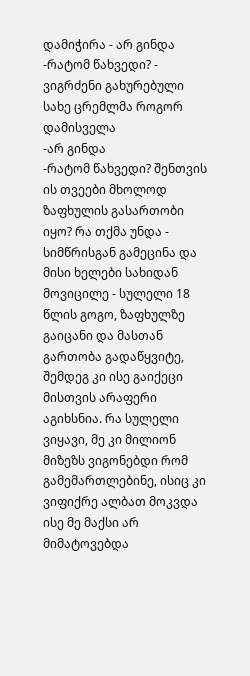დამიჭირა - არ გინდა
-რატომ წახვედი? - ვიგრძენი გახურებული სახე ცრემლმა როგორ დამისველა
-არ გინდა
-რატომ წახვედი? შენთვის ის თვეები მხოლოდ ზაფხულის გასართობი იყო? რა თქმა უნდა - სიმწრისგან გამეცინა და მისი ხელები სახიდან მოვიცილე - სულელი 18 წლის გოგო, ზაფხულზე გაიცანი და მასთან გართობა გადაწყვიტე, შემდეგ კი ისე გაიქეცი მისთვის არაფერი აგიხსნია. რა სულელი ვიყავი, მე კი მილიონ მიზეზს ვიგონებდი რომ გამემართლებინე, ისიც კი ვიფიქრე ალბათ მოკვდა ისე მე მაქსი არ მიმატოვებდა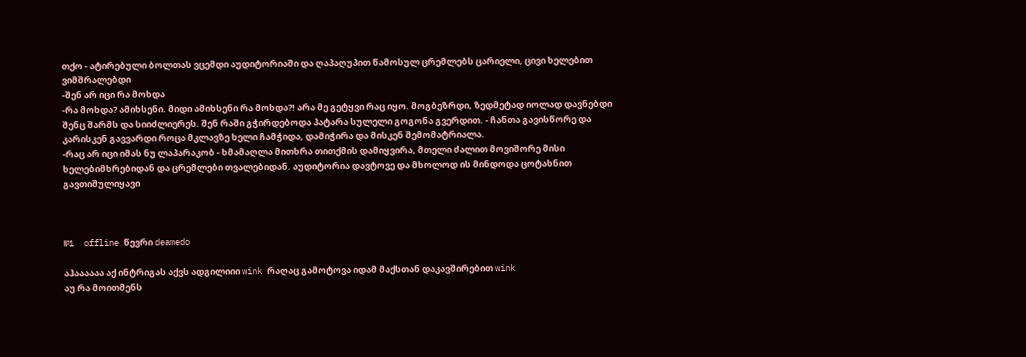თქო - ატირებული ბოლთას ვცემდი აუდიტორიაში და ღაპაღუპით წამოსულ ცრემლებს ცარიელი, ცივი ხელებით ვიმშრალებდი
-შენ არ იცი რა მოხდა
-რა მოხდა? ამიხსენი. მიდი ამიხსენი რა მოხდა?! არა მე გეტყვი რაც იყო. მოგბეზრდი, ზედმეტად იოლად დავნებდი შენც შარმს და სიიძლიერეს. შენ რაში გჭირდებოდა პატარა სულელი გოგონა გვერდით. - ჩანთა გავისწორე და კარისკენ გავვარდი როცა მკლავზე ხელი ჩამჭიდა, დამიჭირა და მისკენ შემომატრიალა.
-რაც არ იცი იმას ნუ ლაპარაკობ - ხმამაღლა მითხრა თითქმის დამიყვირა, მთელი ძალით მოვიშორე მისი ხელებიმხრებიდან და ცრემლები თვალებიდან. აუდიტორია დავტოვე და მხოლოდ ის მინდოდა ცოტახნით გავთიშულიყავი



№1  offline წევრი deamedo

აჰაააააა აქ ინტრიგას აქვს ადგილიიი wink რაღაც გამოტოვა იდამ მაქსთან დაკავშირებით wink
აუ რა მოითმენს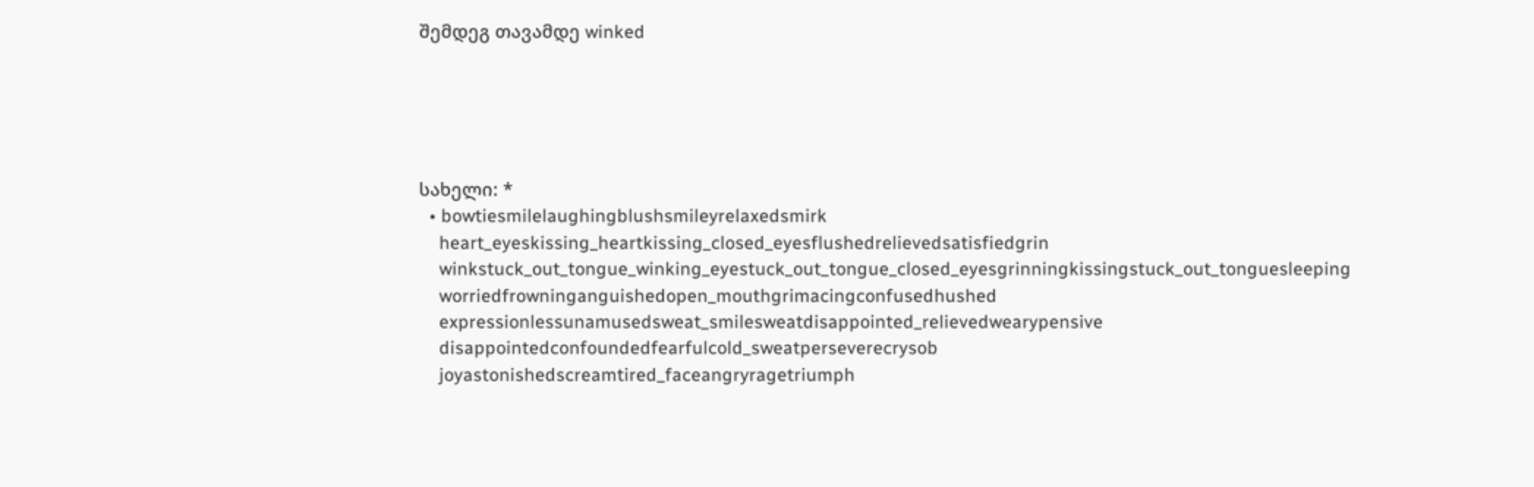შემდეგ თავამდე winked





სახელი: *
  • bowtiesmilelaughingblushsmileyrelaxedsmirk
    heart_eyeskissing_heartkissing_closed_eyesflushedrelievedsatisfiedgrin
    winkstuck_out_tongue_winking_eyestuck_out_tongue_closed_eyesgrinningkissingstuck_out_tonguesleeping
    worriedfrowninganguishedopen_mouthgrimacingconfusedhushed
    expressionlessunamusedsweat_smilesweatdisappointed_relievedwearypensive
    disappointedconfoundedfearfulcold_sweatperseverecrysob
    joyastonishedscreamtired_faceangryragetriumph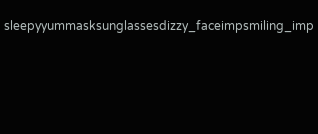sleepyyummasksunglassesdizzy_faceimpsmiling_imp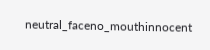neutral_faceno_mouthinnocent